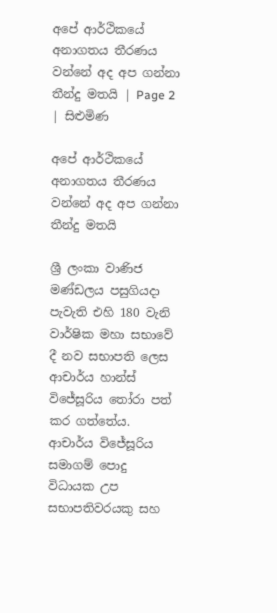අපේ ආර්ථිකයේ අනාගතය තීරණය වන්නේ අද අප ගන්නා තීන්දු මතයි | Page 2 | සිළුමිණ

අපේ ආර්ථිකයේ අනාගතය තීරණය වන්නේ අද අප ගන්නා තීන්දු මතයි

ශ්‍රී ලංකා වාණිජ මණ්ඩලය පසුගියදා පැවැති එහි 180 වැනි වාර්ෂික මහා සභාවේ දී නව සභාපති ලෙස ආචාර්ය හාන්ස් විජේසූරිය තෝරා පත් කර ගත්තේය. ආචාර්ය විජේසූරිය සමාගම් පොදු විධායක උප සභාපතිවරයකු සහ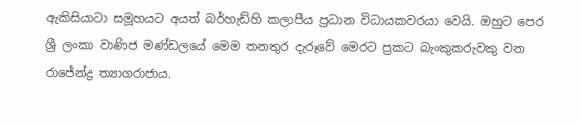ඇකිසියාටා සමූහයට අයත් බර්හැඩ්හි කලාපීය ප්‍රධාන විධායකවරයා වෙයි. ඔහුට පෙර ශ්‍රී ලංකා වාණිජ මණ්ඩලයේ මෙම තනතුර දැරූවේ මෙරට ප්‍රකට බැංකුකරුවකු වන රාජේන්ද්‍ර ත්‍යාගරාජාය.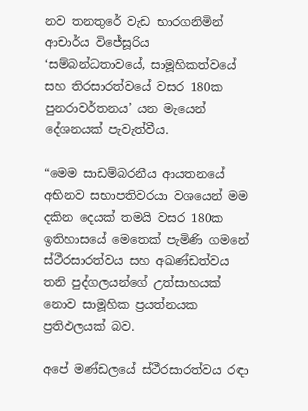නව තනතුරේ වැඩ භාරගනිමින් ආචාර්ය විජේසූරිය ‘සම්බන්ධතාවයේ, සාමූහිකත්වයේ සහ තිරසාරත්වයේ වසර 180ක පුනරාවර්තනය’ යන මැයෙන් දේශනයක් පැවැත්වීය.

“මෙම සාඩම්බරනීය ආයතනයේ අභිනව සභාපතිවරයා වශයෙන් මම දකින දෙයක් තමයි වසර 180ක ඉතිහාසයේ මෙතෙක් පැමිණි ගමනේ ස්ථීරසාරත්වය සහ අඛණ්ඩත්වය තනි පුද්ගලයන්ගේ උත්සාහයක් නොව සාමූහික ප්‍රයත්නයක ප්‍රතිඵලයක් බව.

අපේ මණ්ඩලයේ ස්ථීරසාරත්වය රඳා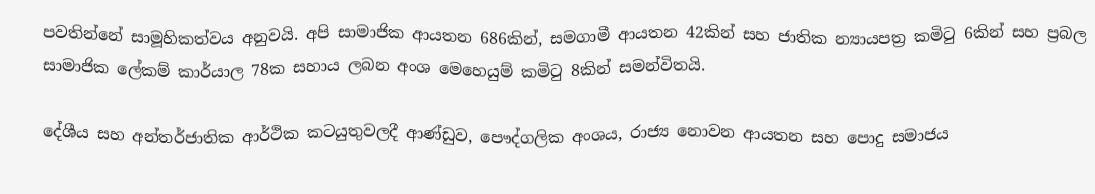පවතින්නේ සාමූහිකත්වය අනුවයි. අපි සාමාජික ආයතන 686කින්, සමගාමී ආයතන 42කින් සහ ජාතික න්‍යායපත්‍ර කමිටු 6කින් සහ ප්‍රබල සාමාජික ලේකම් කාර්යාල 78ක සහාය ලබන අංශ මෙහෙයුම් කමිටු 8කින් සමන්විතයි.

දේශීය සහ අන්තර්ජාතික ආර්ථික කටයුතුවලදී ආණ්ඩුව, පෞද්ගලික අංශය, රාජ්‍ය නොවන ආයතන සහ පොදු සමාජය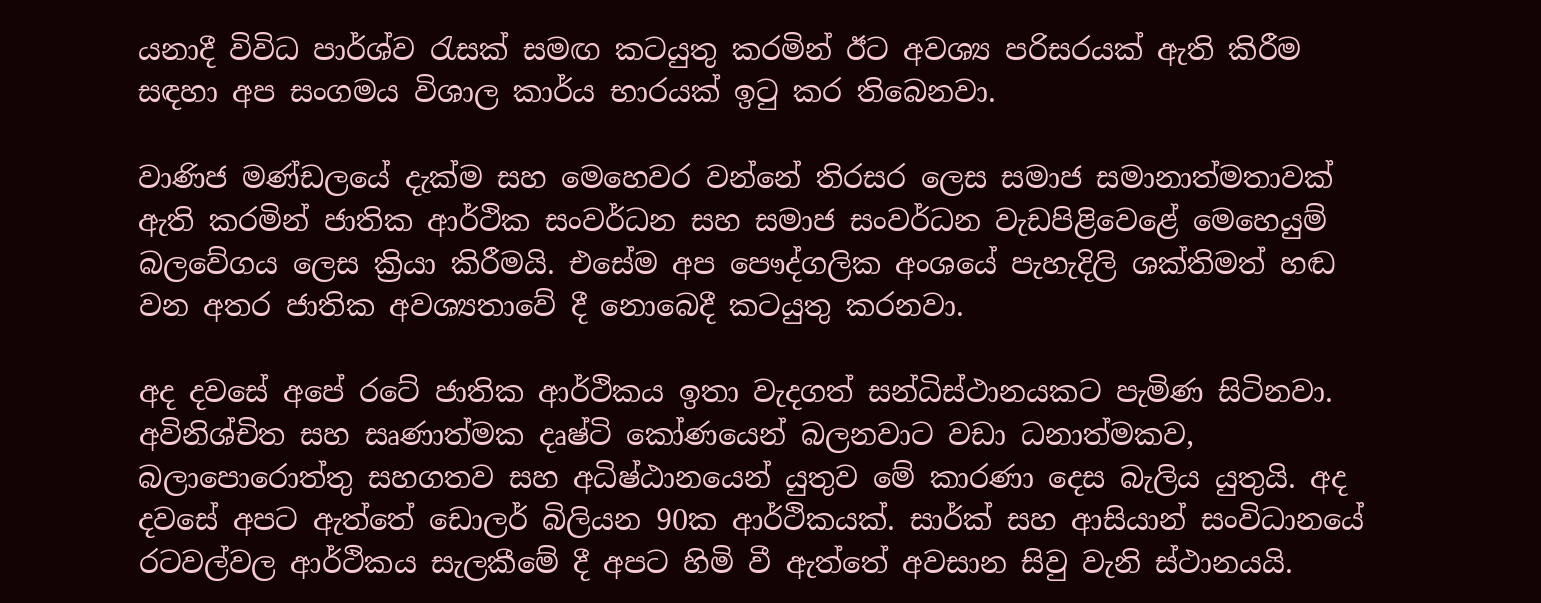යනාදී විවිධ පාර්ශ්ව රැසක් සමඟ කටයුතු කරමින් ඊට අවශ්‍ය පරිසරයක් ඇති කිරීම සඳහා අප සංගමය විශාල කාර්ය භාරයක් ඉටු කර තිබෙනවා.

වාණිජ මණ්ඩලයේ දැක්ම සහ මෙහෙවර වන්නේ තිරසර ලෙස සමාජ සමානාත්මතාවක් ඇති කරමින් ජාතික ආර්ථික සංවර්ධන සහ සමාජ සංවර්ධන වැඩපිළිවෙළේ මෙහෙයුම් බලවේගය ලෙස ක්‍රියා කිරීමයි. එසේම අප පෞද්ගලික අංශයේ පැහැදිලි ශක්තිමත් හඬ වන අතර ජාතික අවශ්‍යතාවේ දී නොබෙදී කටයුතු කරනවා.

අද දවසේ අපේ රටේ ජාතික ආර්ථිකය ඉතා වැදගත් සන්ධිස්ථානයකට පැමිණ සිටිනවා. අවිනිශ්චිත සහ සෘණාත්මක දෘෂ්ටි කෝණයෙන් බලනවාට වඩා ධනාත්මකව, බලාපොරොත්තු සහගතව සහ අධිෂ්ඨානයෙන් යුතුව මේ කාරණා දෙස බැලිය යුතුයි. අද දවසේ අපට ඇත්තේ ඩොලර් බිලියන 90ක ආර්ථිකයක්. සාර්ක් සහ ආසියාන් සංවිධානයේ රටවල්වල ආර්ථිකය සැලකීමේ දී අපට හිමි වී ඇත්තේ අවසාන සිවු වැනි ස්ථානයයි.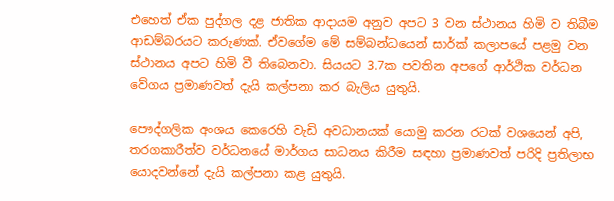එහෙත් ඒක පුද්ගල දළ ජාතික ආදායම අනුව අපට 3 වන ස්ථානය හිමි ව තිබීම ආඩම්බරයට කරුණක්. ඒවගේම මේ සම්බන්ධයෙන් සාර්ක් කලාපයේ පළමු වන ස්ථානය අපට හිමි වී තිබෙනවා. සියයට 3.7ක පවතින අපගේ ආර්ථික වර්ධන වේගය ප්‍රමාණවත් දැයි කල්පනා කර බැලිය යුතුයි.

පෞද්ගලික අංශය කෙරෙහි වැඩි අවධානයක් යොමු කරන රටක් වශයෙන් අපි, තරගකාරීත්ව වර්ධනයේ මාර්ගය සාධනය කිරීම සඳහා ප්‍රමාණවත් පරිදි ප්‍රතිලාභ යොදවන්නේ දැයි කල්පනා කළ යුතුයි.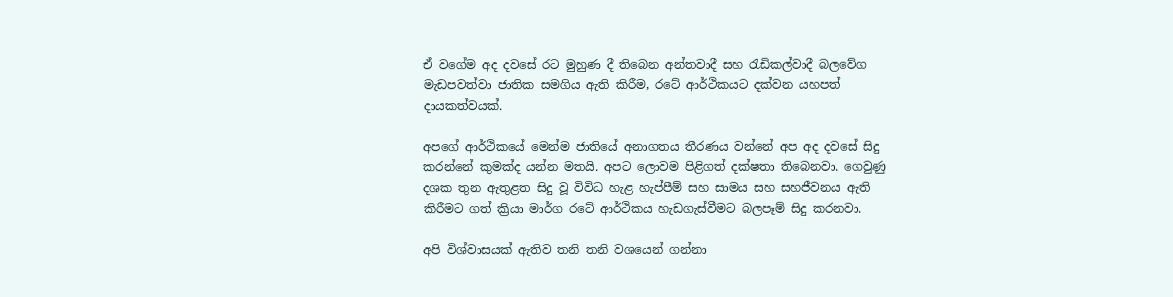ඒ වගේම අද දවසේ රට මුහුණ දී තිබෙන අන්තවාදී සහ රැඩිකල්වාදී බලවේග මැඩපවත්වා ජාතික සමගිය ඇති කිරීම, රටේ ආර්ථිකයට දක්වන යහපත් දායකත්වයක්.

අපගේ ආර්ථිකයේ මෙන්ම ජාතියේ අනාගතය තීරණය වන්නේ අප අද දවසේ සිදු කරන්නේ කුමක්ද යන්න මතයි. අපට ලොවම පිළිගත් දක්ෂතා තිබෙනවා. ගෙවුණු දශක තුන ඇතුළත සිදු වූ විවිධ හැළ හැප්පීම් සහ සාමය සහ සහජීවනය ඇති කිරීමට ගත් ක්‍රියා මාර්ග රටේ ආර්ථිකය හැඩගැස්වීමට බලපෑම් සිදු කරනවා.

අපි විශ්වාසයක් ඇතිව තනි තනි වශයෙන් ගන්නා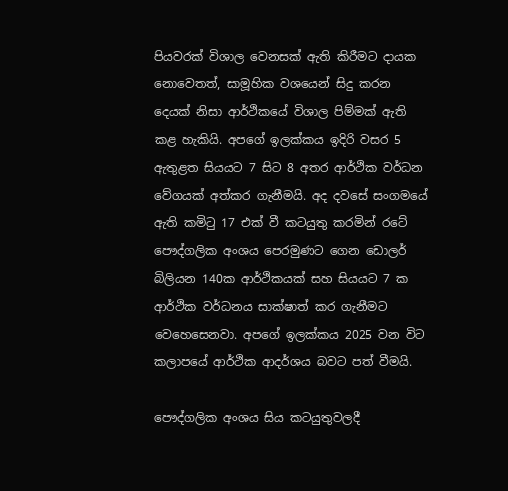පියවරක් විශාල වෙනසක් ඇති කිරීමට දායක නොවෙතත්, සාමූහික වශයෙන් සිදු කරන දෙයක් නිසා ආර්ථිකයේ විශාල පිම්මක් ඇති කළ හැකියි. අපගේ ඉලක්කය ඉදිරි වසර 5 ඇතුළත සියයට 7 සිට 8 අතර ආර්ථික වර්ධන වේගයක් අත්කර ගැනීමයි. අද දවසේ සංගමයේ ඇති කමිටු 17 එක් වී කටයුතු කරමින් රටේ පෞද්ගලික අංශය පෙරමුණට ගෙන ඩොලර් බිලියන 140ක ආර්ථිකයක් සහ සියයට 7 ක ආර්ථික වර්ධනය සාක්ෂාත් කර ගැනීමට වෙහෙසෙනවා. අපගේ ඉලක්කය 2025 වන විට කලාපයේ ආර්ථික ආදර්ශය බවට පත් වීමයි.

පෞද්ගලික අංශය සිය කටයුතුවලදී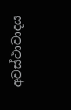අවස්ථාවාදය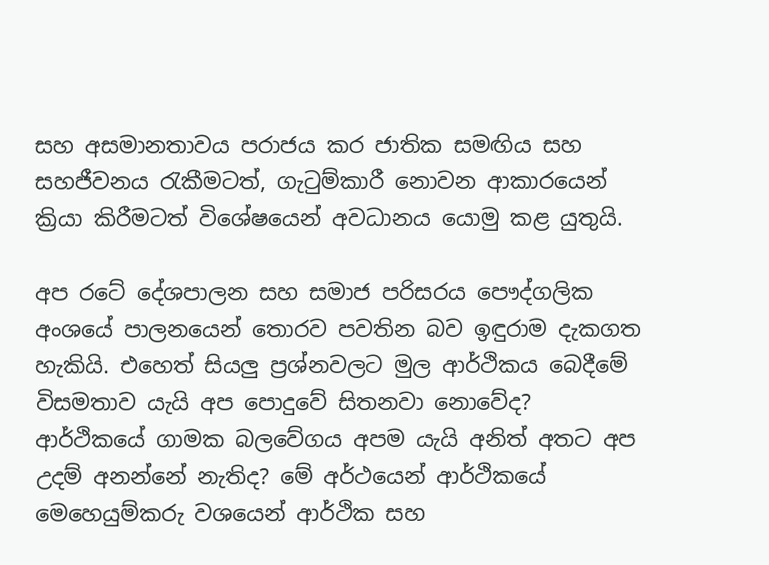සහ අසමානතාවය පරාජය කර ජාතික සමඟිය සහ සහජීවනය රැකීමටත්, ගැටුම්කාරී නොවන ආකාරයෙන් ක්‍රියා කිරීමටත් විශේෂයෙන් අවධානය යොමු කළ යුතුයි.

අප රටේ දේශපාලන සහ සමාජ පරිසරය පෞද්ගලික අංශයේ පාලනයෙන් තොරව පවතින බව ඉඳුරාම දැකගත හැකියි. එහෙත් සියලු ප්‍රශ්නවලට මුල ආර්ථිකය බෙදීමේ විසමතාව යැයි අප පොදුවේ සිතනවා නොවේද? ආර්ථිකයේ ගාමක බලවේගය අපම යැයි අනිත් අතට අප උදම් අනන්නේ නැතිද? මේ අර්ථයෙන් ආර්ථිකයේ මෙහෙයුම්කරු වශයෙන් ආර්ථික සහ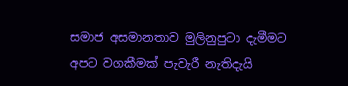සමාජ අසමානතාව මුලිනුපුටා දැමීමට අපට වගකීමක් පැවැරී නැතිදැයි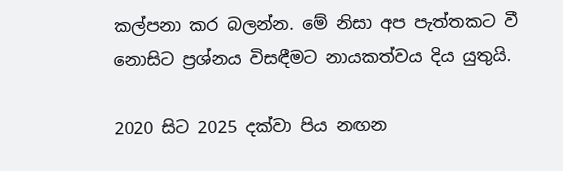කල්පනා කර බලන්න. මේ නිසා අප පැත්තකට වී නොසිට ප්‍රශ්නය විසඳීමට නායකත්වය දිය යුතුයි.

2020 සිට 2025 දක්වා පිය නඟන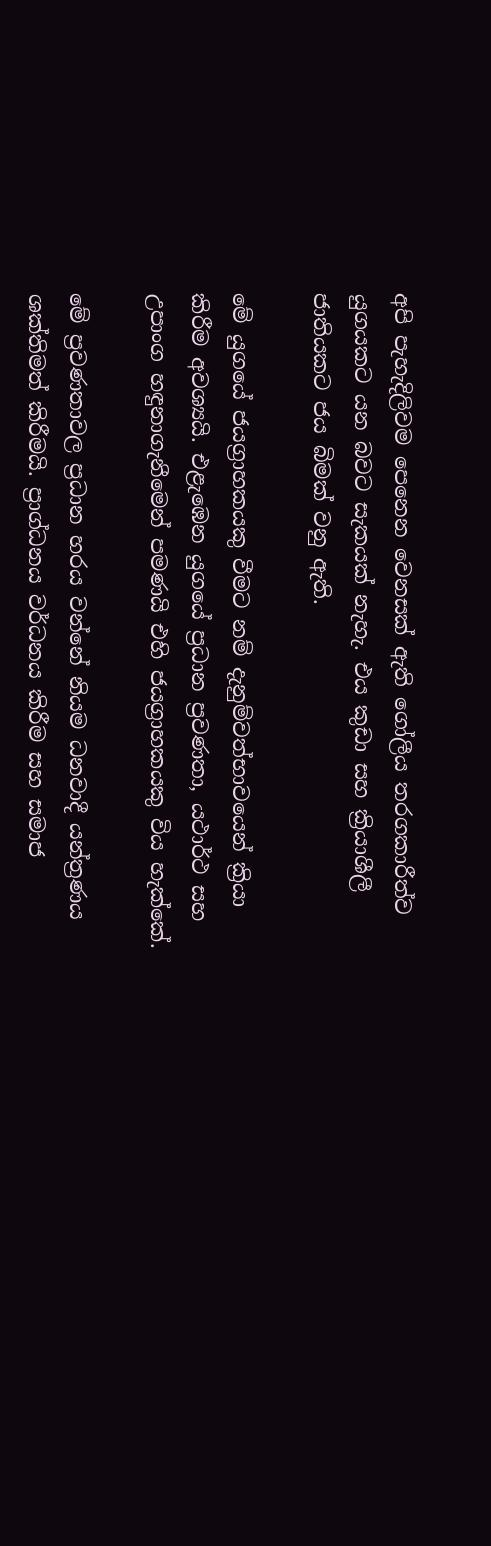අපි පැහැදිලිවම පෙනෙන වෙනසක් ඇති ගෝලීය තරගකාරීත්ව යුගයකට යන බවට සැකයක් නැහැ. එය කුඩා සහ ක්‍රියාශීලී ජාතියකට ජය බිමක් වනු ඇති.

මේ යුගයේ ජයග්‍රාහකයකු වීමට නම් දැනුම්වත්භාවයෙන් ක්‍රියා කිරීම අවශ්‍යයි. එළැඹෙන යුගයේ ප්‍රධාන ප්‍රවණතා, යථාර්ථ සහ උපාංග හඳුනාගැනීමෙන් පමණයි එහි ජයග්‍රාහකයකු විය හැක්කේ.

මේ ප්‍රවණතාවල ප්‍රධාන හරය වන්නේ නියම ධනවාදී යන්ත්‍රණය ශක්තිමත් කිරීමයි. ප්‍රාග්ධනය වර්ධනය කිරීම සහ සමාජ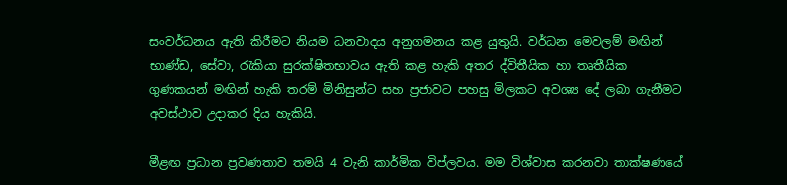සංවර්ධනය ඇති කිරීමට නියම ධනවාදය අනුගමනය කළ යුතුයි. වර්ධන මෙවලම් මඟින් භාණ්ඩ, සේවා, රැකියා සුරක්ෂිතභාවය ඇති කළ හැකි අතර ද්විතීයික හා තෘතීයික ගුණකයන් මඟින් හැකි තරම් මිනිසුන්ට සහ ප්‍රජාවට පහසු මිලකට අවශ්‍ය දේ ලබා ගැනීමට අවස්ථාව උදාකර දිය හැකියි.

මීළඟ ප්‍රධාන ප්‍රවණතාව තමයි 4 වැනි කාර්මික විප්ලවය. මම විශ්වාස කරනවා තාක්ෂණයේ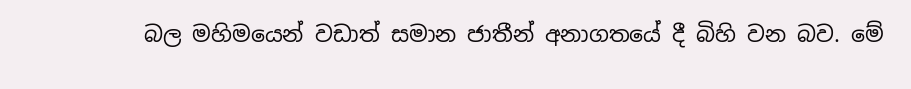බල මහිමයෙන් වඩාත් සමාන ජාතීන් අනාගතයේ දී බිහි වන බව. මේ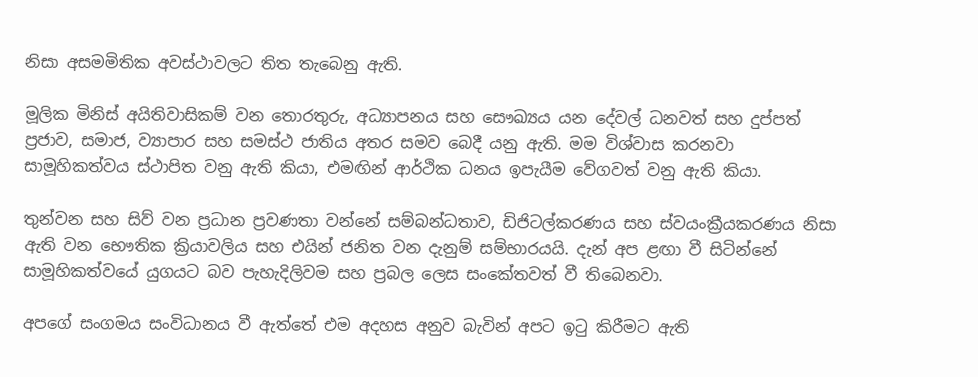නිසා අසමමිතික අවස්ථාවලට තිත තැබෙනු ඇති.

මූලික මිනිස් අයිතිවාසිකම් වන තොරතුරු, අධ්‍යාපනය සහ සෞඛ්‍යය යන දේවල් ධනවත් සහ දුප්පත් ප්‍රජාව, සමාජ, ව්‍යාපාර සහ සමස්ථ ජාතිය අතර සමව බෙදී යනු ඇති. මම විශ්වාස කරනවා සාමූහිකත්වය ස්ථාපිත වනු ඇති කියා, එමඟින් ආර්ථික ධනය ඉපැයීම වේගවත් වනු ඇති කියා.

තුන්වන සහ සිව් වන ප්‍රධාන ප්‍රවණතා වන්නේ සම්බන්ධතාව, ඩිජිටල්කරණය සහ ස්වයංක්‍රීයකරණය නිසා ඇති වන භෞතික ක්‍රියාවලිය සහ එයින් ජනිත වන දැනුම් සම්භාරයයි. දැන් අප ළඟා වී සිටින්නේ සාමූහිකත්වයේ යුගයට බව පැහැදිලිවම සහ ප්‍රබල ලෙස සංකේතවත් වී තිබෙනවා.

අපගේ සංගමය සංවිධානය වී ඇත්තේ එම අදහස අනුව බැවින් අපට ඉටු කිරීමට ඇති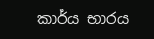කාර්ය භාරය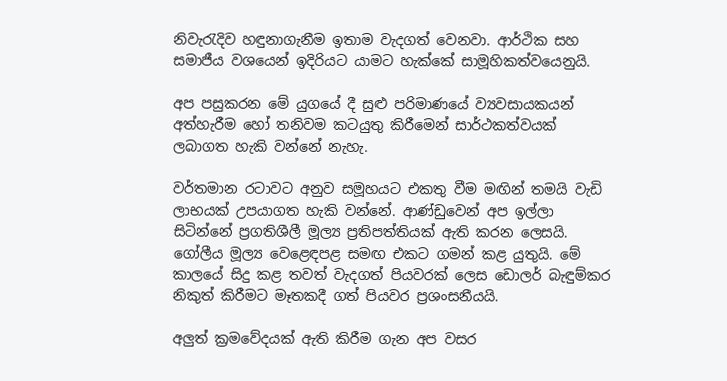නිවැරැදිව හඳුනාගැනීම ඉතාම වැදගත් වෙනවා. ආර්ථික සහ සමාජීය වශයෙන් ඉදිරියට යාමට හැක්කේ සාමූහිකත්වයෙනුයි.

අප පසුකරන මේ යුගයේ දී සුළු පරිමාණයේ ව්‍යවසායකයන් අත්හැරීම හෝ තනිවම කටයුතු කිරීමෙන් සාර්ථකත්වයක් ලබාගත හැකි වන්නේ නැහැ.

වර්තමාන රටාවට අනුව සමූහයට එකතු වීම මඟින් තමයි වැඩි ලාභයක් උපයාගත හැකි වන්නේ. ආණ්ඩුවෙන් අප ඉල්ලා සිටින්නේ ප්‍රගතිශීලී මූල්‍ය ප්‍රතිපත්තියක් ඇති කරන ලෙසයි. ගෝලීය මූල්‍ය වෙළෙඳපළ සමඟ එකට ගමන් කළ යුතුයි. මේ කාලයේ සිදු කළ තවත් වැදගත් පියවරක් ලෙස ඩොලර් බැඳුම්කර නිකුත් කිරීමට මෑතකදී ගත් පියවර ප්‍රශංසනීයයි.

අලුත් ක්‍රමවේදයක් ඇති කිරීම ගැන අප වසර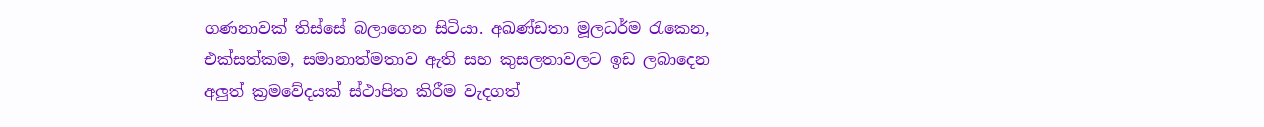ගණනාවක් තිස්සේ බලාගෙන සිටියා. අඛණ්ඩතා මූලධර්ම රැකෙන, එක්සත්කම, සමානාත්මතාව ඇති සහ කුසලතාවලට ඉඩ ලබාදෙන අලුත් ක්‍රමවේදයක් ස්ථාපිත කිරීම වැදගත්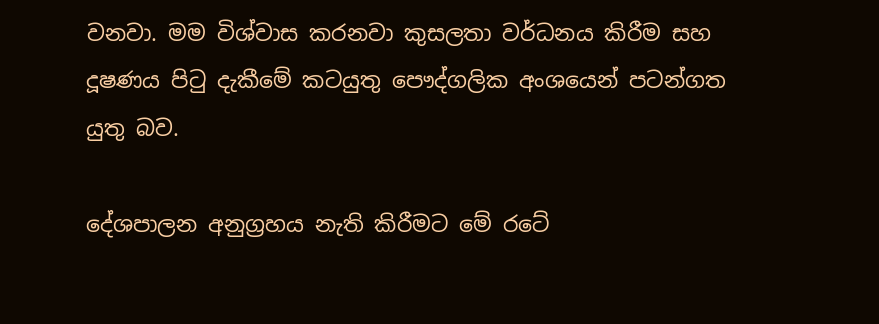වනවා. මම විශ්වාස කරනවා කුසලතා වර්ධනය කිරීම සහ දූෂණය පිටු දැකීමේ කටයුතු පෞද්ගලික අංශයෙන් පටන්ගත යුතු බව.

දේශපාලන අනුග්‍රහය නැති කිරීමට මේ රටේ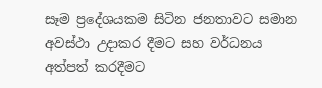සෑම ප්‍රදේශයකම සිටින ජනතාවට සමාන අවස්ථා උදාකර දීමට සහ වර්ධනය අත්පත් කරදීමට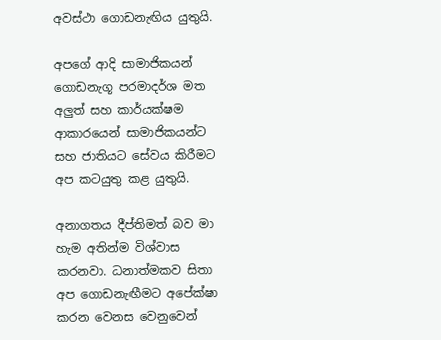අවස්ථා ගොඩනැඟිය යුතුයි.

අපගේ ආදි සාමාජිකයන් ගොඩනැගූ පරමාදර්ශ මත අලුත් සහ කාර්යක්ෂම ආකාරයෙන් සාමාජිකයන්ට සහ ජාතියට සේවය කිරීමට අප කටයුතු කළ යුතුයි.

අනාගතය දීප්තිමත් බව මා හැම අතින්ම විශ්වාස කරනවා. ධනාත්මකව සිතා අප ගොඩනැඟීමට අපේක්ෂා කරන වෙනස වෙනුවෙන්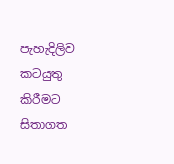පැහැදිලිව කටයුතු කිරීමට සිතාගත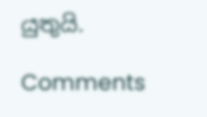යුතුයි.

Comments